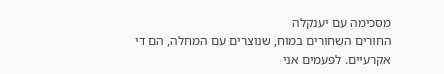מסכימה עם יענקלה
החורים השחורים במוח, שנוצרים עם המחלה, הם די אקרעיים. לפעמים אני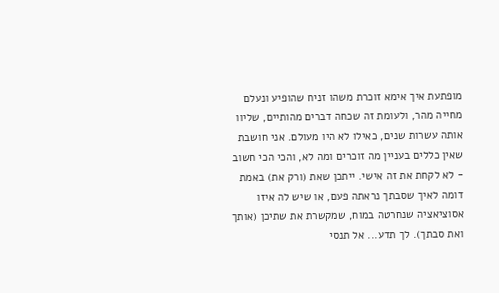מופתעת איך אימא זוכרת משהו זניח שהופיע ונעלם מחייה מהר, ולעומת זה שכחה דברים מהותיים, שליוו אותה עשרות שנים, כאילו לא היו מעולם. אני חושבת שאין כללים בעניין מה זוכרים ומה לא, והכי הכי חשוב - לא לקחת את זה אישי. ייתכן שאת (ורק את) באמת דומה לאיך שסבתך נראתה פעם, או שיש לה איזו אסוציאציה שנחרטה במוח, שמקשרת את שתיכן (אותך ואת סבתך). לך תדע... אל תנסי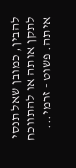להבין, כמובן שאל תנסי לתקן אותה או להתווכח איתה. פשוט - זרמי...